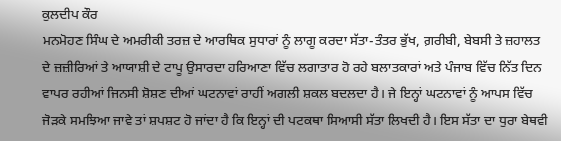ਕੁਲਦੀਪ ਕੌਰ
ਮਨਮੋਹਣ ਸਿੰਘ ਦੇ ਅਮਰੀਕੀ ਤਰਜ਼ ਦੇ ਆਰਥਿਕ ਸੁਧਾਰਾਂ ਨੂੰ ਲਾਗੂ ਕਰਦਾ ਸੱਤਾ-ਤੰਤਰ ਭੁੱਖ, ਗ਼ਰੀਬੀ, ਬੇਬਸੀ ਤੇ ਜ਼ਹਾਲਤ ਦੇ ਜ਼ਜ਼ੀਰਿਆਂ ਤੇ ਆਯਾਸ਼ੀ ਦੇ ਟਾਪੂ ਉਸਾਰਦਾ ਹਰਿਆਣਾ ਵਿੱਚ ਲਗਾਤਾਰ ਹੋ ਰਹੇ ਬਲਾਤਕਾਰਾਂ ਅਤੇ ਪੰਜਾਬ ਵਿੱਚ ਨਿੱਤ ਦਿਨ ਵਾਪਰ ਰਹੀਆਂ ਜਿਨਸੀ ਸ਼ੋਸ਼ਣ ਦੀਆਂ ਘਟਨਾਵਾਂ ਰਾਹੀਂ ਅਗਲੀ ਸ਼ਕਲ ਬਦਲਦਾ ਹੈ। ਜੇ ਇਨ੍ਹਾਂ ਘਟਨਾਵਾਂ ਨੂੰ ਆਪਸ ਵਿੱਚ ਜੋੜਕੇ ਸਮਝਿਆ ਜਾਵੇ ਤਾਂ ਸ਼ਪਸ਼ਟ ਹੋ ਜਾਂਦਾ ਹੈ ਕਿ ਇਨ੍ਹਾਂ ਦੀ ਪਟਕਥਾ ਸਿਆਸੀ ਸੱਤਾ ਲਿਖਦੀ ਹੈ। ਇਸ ਸੱਤਾ ਦਾ ਧੁਰਾ ਬੇਥਵੀ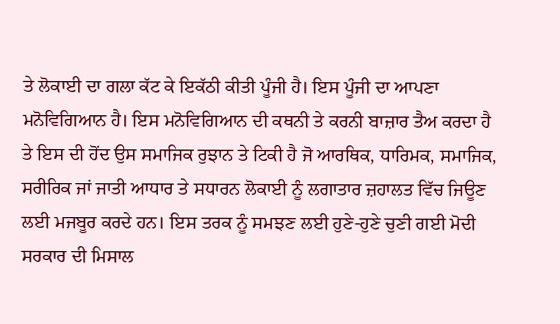ਤੇ ਲੋਕਾਈ ਦਾ ਗਲਾ ਕੱਟ ਕੇ ਇਕੱਠੀ ਕੀਤੀ ਪੂੰਜੀ ਹੈ। ਇਸ ਪੂੰਜੀ ਦਾ ਆਪਣਾ ਮਨੋਵਿਗਿਆਨ ਹੈ। ਇਸ ਮਨੋਵਿਗਿਆਨ ਦੀ ਕਥਨੀ ਤੇ ਕਰਨੀ ਬਾਜ਼ਾਰ ਤੈਅ ਕਰਦਾ ਹੈ ਤੇ ਇਸ ਦੀ ਹੋਂਦ ਉਸ ਸਮਾਜਿਕ ਰੁਝਾਨ ਤੇ ਟਿਕੀ ਹੈ ਜੋ ਆਰਥਿਕ, ਧਾਰਿਮਕ, ਸਮਾਜਿਕ, ਸਰੀਰਿਕ ਜਾਂ ਜਾਤੀ ਆਧਾਰ ਤੇ ਸਧਾਰਨ ਲੋਕਾਈ ਨੂੰ ਲਗਾਤਾਰ ਜ਼ਹਾਲਤ ਵਿੱਚ ਜਿਊਣ ਲਈ ਮਜਬੂਰ ਕਰਦੇ ਹਨ। ਇਸ ਤਰਕ ਨੂੰ ਸਮਝਣ ਲਈ ਹੁਣੇ-ਹੁਣੇ ਚੁਣੀ ਗਈ ਮੋਦੀ ਸਰਕਾਰ ਦੀ ਮਿਸਾਲ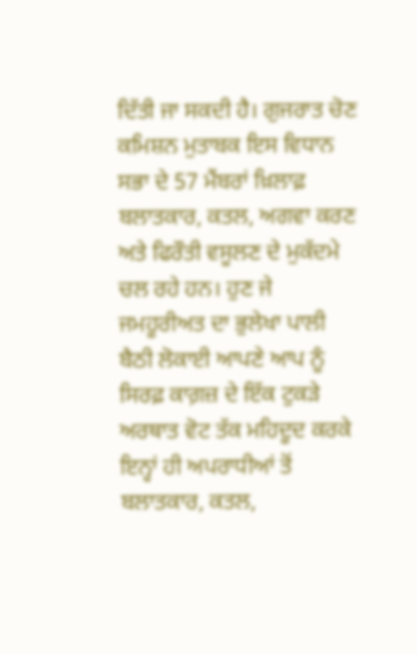ਦਿੱਤੀ ਜਾ ਸਕਦੀ ਹੈ। ਗੁਜਰਾਤ ਚੋਣ ਕਮਿਸ਼ਨ ਮੁਤਾਬਕ ਇਸ ਵਿਧਾਨ ਸਭਾ ਦੇ 57 ਮੈਂਬਰਾਂ ਖ਼ਿਲਾਫ਼ ਬਲਾਤਕਾਰ, ਕਤਲ, ਅਗਵਾ ਕਰਣ ਅਤੇ ਫਿਰੌਤੀ ਵਸੂਲਣ ਦੇ ਮੁਕੱਦਮੇ ਚਲ ਰਹੇ ਹਨ। ਹੁਣ ਜੇ ਜਮਹੂਰੀਅਤ ਦਾ ਭੁਲੇਖਾ ਪਾਲੀ ਬੈਠੀ ਲੋਕਾਈ ਆਪਣੇ ਆਪ ਨੂੰ ਸਿਰਫ਼ ਕਾਗ਼ਜ਼ ਦੇ ਇੱਕ ਟੁਕੜੇ ਅਰਥਾਤ ਵੋਟ ਤੱਕ ਮਹਿਦੂਦ ਕਰਕੇ ਇਨ੍ਹਾਂ ਹੀ ਅਪਰਾਧੀਆਂ ਤੋਂ ਬਲਾਤਕਾਰ, ਕਤਲ,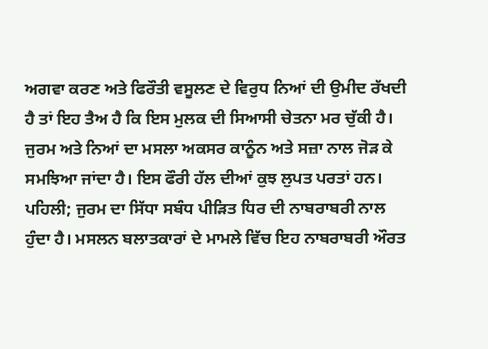ਅਗਵਾ ਕਰਣ ਅਤੇ ਫਿਰੌਤੀ ਵਸੂਲਣ ਦੇ ਵਿਰੁਧ ਨਿਆਂ ਦੀ ਉਮੀਦ ਰੱਖਦੀ ਹੈ ਤਾਂ ਇਹ ਤੈਅ ਹੈ ਕਿ ਇਸ ਮੁਲਕ ਦੀ ਸਿਆਸੀ ਚੇਤਨਾ ਮਰ ਚੁੱਕੀ ਹੈ।
ਜੁਰਮ ਅਤੇ ਨਿਆਂ ਦਾ ਮਸਲਾ ਅਕਸਰ ਕਾਨੂੰਨ ਅਤੇ ਸਜ਼ਾ ਨਾਲ ਜੋੜ ਕੇ ਸਮਝਿਆ ਜਾਂਦਾ ਹੈ। ਇਸ ਫੌਰੀ ਹੱਲ ਦੀਆਂ ਕੁਝ ਲੁਪਤ ਪਰਤਾਂ ਹਨ। ਪਹਿਲੀ; ਜੁਰਮ ਦਾ ਸਿੱਧਾ ਸਬੰਧ ਪੀੜਿਤ ਧਿਰ ਦੀ ਨਾਬਰਾਬਰੀ ਨਾਲ ਹੁੰਦਾ ਹੈ। ਮਸਲਨ ਬਲਾਤਕਾਰਾਂ ਦੇ ਮਾਮਲੇ ਵਿੱਚ ਇਹ ਨਾਬਰਾਬਰੀ ਔਰਤ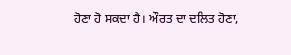ਹੋਣਾ ਹੋ ਸਕਦਾ ਹੈ। ਔਰਤ ਦਾ ਦਲਿਤ ਹੋਣਾ,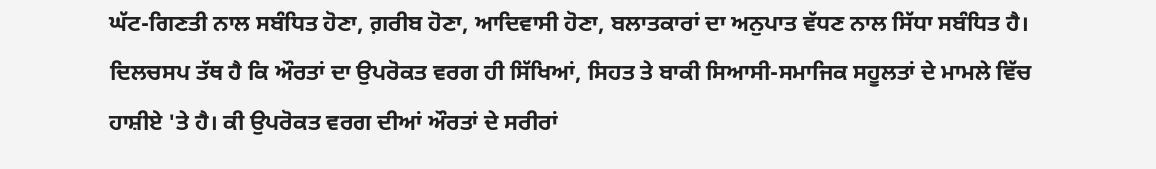ਘੱਟ-ਗਿਣਤੀ ਨਾਲ ਸਬੰਧਿਤ ਹੋਣਾ, ਗ਼ਰੀਬ ਹੋਣਾ, ਆਦਿਵਾਸੀ ਹੋਣਾ, ਬਲਾਤਕਾਰਾਂ ਦਾ ਅਨੁਪਾਤ ਵੱਧਣ ਨਾਲ ਸਿੱਧਾ ਸਬੰਧਿਤ ਹੈ। ਦਿਲਚਸਪ ਤੱਥ ਹੈ ਕਿ ਔਰਤਾਂ ਦਾ ਉਪਰੋਕਤ ਵਰਗ ਹੀ ਸਿੱਖਿਆਂ, ਸਿਹਤ ਤੇ ਬਾਕੀ ਸਿਆਸੀ-ਸਮਾਜਿਕ ਸਹੂਲਤਾਂ ਦੇ ਮਾਮਲੇ ਵਿੱਚ ਹਾਸ਼ੀਏ 'ਤੇ ਹੈ। ਕੀ ਉਪਰੋਕਤ ਵਰਗ ਦੀਆਂ ਔਰਤਾਂ ਦੇ ਸਰੀਰਾਂ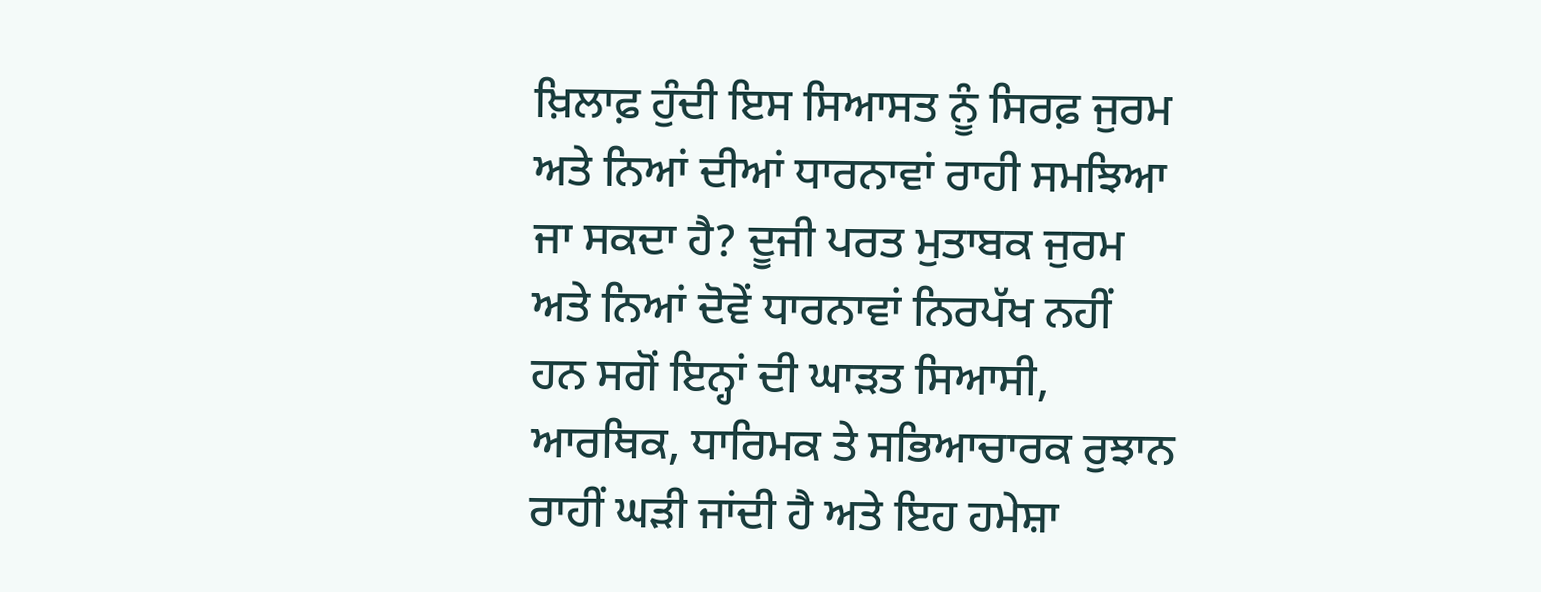ਖ਼ਿਲਾਫ਼ ਹੁੰਦੀ ਇਸ ਸਿਆਸਤ ਨੂੰ ਸਿਰਫ਼ ਜੁਰਮ ਅਤੇ ਨਿਆਂ ਦੀਆਂ ਧਾਰਨਾਵਾਂ ਰਾਹੀ ਸਮਝਿਆ ਜਾ ਸਕਦਾ ਹੈ? ਦੂਜੀ ਪਰਤ ਮੁਤਾਬਕ ਜੁਰਮ ਅਤੇ ਨਿਆਂ ਦੋਵੇਂ ਧਾਰਨਾਵਾਂ ਨਿਰਪੱਖ ਨਹੀਂ ਹਨ ਸਗੋਂ ਇਨ੍ਹਾਂ ਦੀ ਘਾੜਤ ਸਿਆਸੀ, ਆਰਥਿਕ, ਧਾਰਿਮਕ ਤੇ ਸਭਿਆਚਾਰਕ ਰੁਝਾਨ ਰਾਹੀਂ ਘੜੀ ਜਾਂਦੀ ਹੈ ਅਤੇ ਇਹ ਹਮੇਸ਼ਾ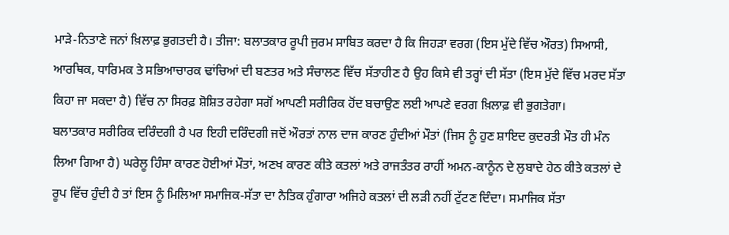ਮਾੜੇ-ਨਿਤਾਣੇ ਜਨਾਂ ਖ਼ਿਲਾਫ਼ ਭੁਗਤਦੀ ਹੈ। ਤੀਜਾ: ਬਲਾਤਕਾਰ ਰੂਪੀ ਜੁਰਮ ਸਾਬਿਤ ਕਰਦਾ ਹੈ ਕਿ ਜਿਹੜਾ ਵਰਗ (ਇਸ ਮੁੱਦੇ ਵਿੱਚ ਔਰਤ) ਸਿਆਸੀ, ਆਰਥਿਕ, ਧਾਰਿਮਕ ਤੇ ਸਭਿਆਚਾਰਕ ਢਾਂਚਿਆਂ ਦੀ ਬਣਤਰ ਅਤੇ ਸੰਚਾਲਣ ਵਿੱਚ ਸੱਤਾਹੀਣ ਹੈ ਉਹ ਕਿਸੇ ਵੀ ਤਰ੍ਹਾਂ ਦੀ ਸੱਤਾ (ਇਸ ਮੁੱਦੇ ਵਿੱਚ ਮਰਦ ਸੱਤਾ ਕਿਹਾ ਜਾ ਸਕਦਾ ਹੈ) ਵਿੱਚ ਨਾ ਸਿਰਫ਼ ਸ਼ੋਸ਼ਿਤ ਰਹੇਗਾ ਸਗੋਂ ਆਪਣੀ ਸਰੀਰਿਕ ਹੋਂਦ ਬਚਾਉਣ ਲਈ ਆਪਣੇ ਵਰਗ ਖ਼ਿਲਾਫ਼ ਵੀ ਭੁਗਤੇਗਾ।
ਬਲਾਤਕਾਰ ਸਰੀਰਿਕ ਦਰਿੰਦਗੀ ਹੈ ਪਰ ਇਹੀ ਦਰਿੰਦਗੀ ਜਦੋਂ ਔਰਤਾਂ ਨਾਲ ਦਾਜ ਕਾਰਣ ਹੁੰਦੀਆਂ ਮੌਤਾਂ (ਜਿਸ ਨੂੰ ਹੁਣ ਸ਼ਾਇਦ ਕੁਦਰਤੀ ਮੌਤ ਹੀ ਮੰਨ ਲਿਆ ਗਿਆ ਹੈ) ਘਰੇਲੂ ਹਿੰਸਾ ਕਾਰਣ ਹੋਈਆਂ ਮੌਤਾਂ, ਅਣਖ ਕਾਰਣ ਕੀਤੇ ਕਤਲਾਂ ਅਤੇ ਰਾਜਤੰਤਰ ਰਾਹੀਂ ਅਮਨ-ਕਾਨੂੰਨ ਦੇ ਲੁਬਾਦੇ ਹੇਠ ਕੀਤੇ ਕਤਲਾਂ ਦੇ ਰੂਪ ਵਿੱਚ ਹੁੰਦੀ ਹੈ ਤਾਂ ਇਸ ਨੂੰ ਮਿਲਿਆ ਸਮਾਜਿਕ-ਸੱਤਾ ਦਾ ਨੈਤਿਕ ਹੁੰਗਾਰਾ ਅਜਿਹੇ ਕਤਲਾਂ ਦੀ ਲੜੀ ਨਹੀਂ ਟੁੱਟਣ ਦਿੰਦਾ। ਸਮਾਜਿਕ ਸੱਤਾ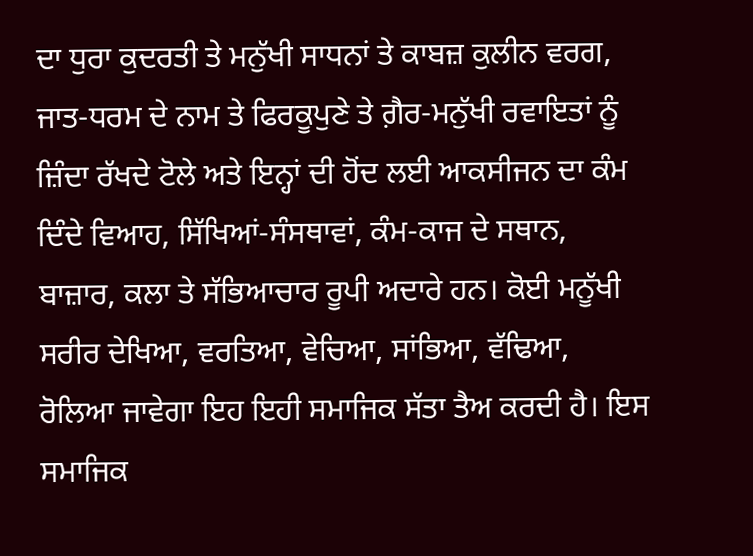ਦਾ ਧੁਰਾ ਕੁਦਰਤੀ ਤੇ ਮਨੁੱਖੀ ਸਾਧਨਾਂ ਤੇ ਕਾਬਜ਼ ਕੁਲੀਨ ਵਰਗ, ਜਾਤ-ਧਰਮ ਦੇ ਨਾਮ ਤੇ ਫਿਰਕੂਪੁਣੇ ਤੇ ਗ਼ੈਰ-ਮਨੁੱਖੀ ਰਵਾਇਤਾਂ ਨੂੰ ਜ਼ਿੰਦਾ ਰੱਖਦੇ ਟੋਲੇ ਅਤੇ ਇਨ੍ਹਾਂ ਦੀ ਹੋਂਦ ਲਈ ਆਕਸੀਜਨ ਦਾ ਕੰਮ ਦਿੰਦੇ ਵਿਆਹ, ਸਿੱਖਿਆਂ-ਸੰਸਥਾਵਾਂ, ਕੰਮ-ਕਾਜ ਦੇ ਸਥਾਨ, ਬਾਜ਼ਾਰ, ਕਲਾ ਤੇ ਸੱਭਿਆਚਾਰ ਰੂਪੀ ਅਦਾਰੇ ਹਨ। ਕੋਈ ਮਨੂੱਖੀ ਸਰੀਰ ਦੇਖਿਆ, ਵਰਤਿਆ, ਵੇਚਿਆ, ਸਾਂਭਿਆ, ਵੱਢਿਆ, ਰੋਲਿਆ ਜਾਵੇਗਾ ਇਹ ਇਹੀ ਸਮਾਜਿਕ ਸੱਤਾ ਤੈਅ ਕਰਦੀ ਹੈ। ਇਸ ਸਮਾਜਿਕ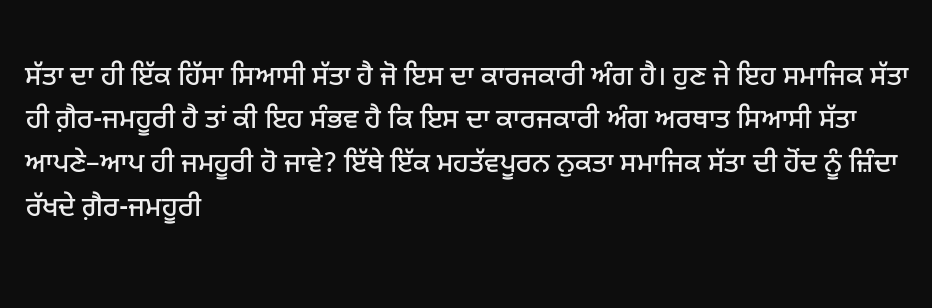ਸੱਤਾ ਦਾ ਹੀ ਇੱਕ ਹਿੱਸਾ ਸਿਆਸੀ ਸੱਤਾ ਹੈ ਜੋ ਇਸ ਦਾ ਕਾਰਜਕਾਰੀ ਅੰਗ ਹੈ। ਹੁਣ ਜੇ ਇਹ ਸਮਾਜਿਕ ਸੱਤਾ ਹੀ ਗ਼ੈਰ-ਜਮਹੂਰੀ ਹੈ ਤਾਂ ਕੀ ਇਹ ਸੰਭਵ ਹੈ ਕਿ ਇਸ ਦਾ ਕਾਰਜਕਾਰੀ ਅੰਗ ਅਰਥਾਤ ਸਿਆਸੀ ਸੱਤਾ ਆਪਣੇ–ਆਪ ਹੀ ਜਮਹੂਰੀ ਹੋ ਜਾਵੇ? ਇੱਥੇ ਇੱਕ ਮਹਤੱਵਪੂਰਨ ਨੁਕਤਾ ਸਮਾਜਿਕ ਸੱਤਾ ਦੀ ਹੋਂਦ ਨੂੰ ਜ਼ਿੰਦਾ ਰੱਖਦੇ ਗ਼ੈਰ-ਜਮਹੂਰੀ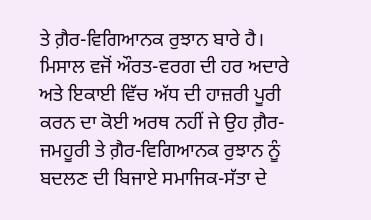ਤੇ ਗ਼ੈਰ-ਵਿਗਿਆਨਕ ਰੁਝਾਨ ਬਾਰੇ ਹੈ। ਮਿਸਾਲ ਵਜੋਂ ਔਰਤ-ਵਰਗ ਦੀ ਹਰ ਅਦਾਰੇ ਅਤੇ ਇਕਾਈ ਵਿੱਚ ਅੱਧ ਦੀ ਹਾਜ਼ਰੀ ਪੂਰੀ ਕਰਨ ਦਾ ਕੋਈ ਅਰਥ ਨਹੀਂ ਜੇ ਉਹ ਗ਼ੈਰ-ਜਮਹੂਰੀ ਤੇ ਗ਼ੈਰ-ਵਿਗਿਆਨਕ ਰੁਝਾਨ ਨੂੰ ਬਦਲਣ ਦੀ ਬਿਜਾਏ ਸਮਾਜਿਕ-ਸੱਤਾ ਦੇ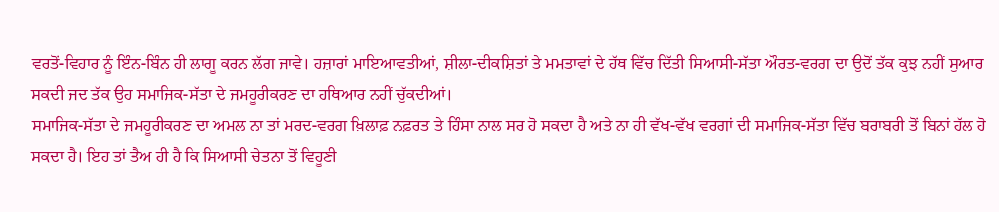ਵਰਤੋਂ-ਵਿਹਾਰ ਨੂੰ ਇੰਨ-ਬਿੰਨ ਹੀ ਲਾਗੂ ਕਰਨ ਲੱਗ ਜਾਵੇ। ਹਜ਼ਾਰਾਂ ਮਾਇਆਵਤੀਆਂ, ਸ਼ੀਲਾ-ਦੀਕਸ਼ਿਤਾਂ ਤੇ ਮਮਤਾਵਾਂ ਦੇ ਹੱਥ ਵਿੱਚ ਦਿੱਤੀ ਸਿਆਸੀ-ਸੱਤਾ ਔਰਤ-ਵਰਗ ਦਾ ਉਦੋਂ ਤੱਕ ਕੁਝ ਨਹੀਂ ਸੁਆਰ ਸਕਦੀ ਜਦ ਤੱਕ ਉਹ ਸਮਾਜਿਕ-ਸੱਤਾ ਦੇ ਜਮਹੂਰੀਕਰਣ ਦਾ ਹਥਿਆਰ ਨਹੀਂ ਚੁੱਕਦੀਆਂ।
ਸਮਾਜਿਕ-ਸੱਤਾ ਦੇ ਜਮਹੂਰੀਕਰਣ ਦਾ ਅਮਲ ਨਾ ਤਾਂ ਮਰਦ-ਵਰਗ ਖ਼ਿਲਾਫ਼ ਨਫ਼ਰਤ ਤੇ ਹਿੰਸਾ ਨਾਲ ਸਰ ਹੋ ਸਕਦਾ ਹੈ ਅਤੇ ਨਾ ਹੀ ਵੱਖ-ਵੱਖ ਵਰਗਾਂ ਦੀ ਸਮਾਜਿਕ-ਸੱਤਾ ਵਿੱਚ ਬਰਾਬਰੀ ਤੋਂ ਬਿਨਾਂ ਹੱਲ ਹੋ ਸਕਦਾ ਹੈ। ਇਹ ਤਾਂ ਤੈਅ ਹੀ ਹੈ ਕਿ ਸਿਆਸੀ ਚੇਤਨਾ ਤੋਂ ਵਿਹੂਣੀ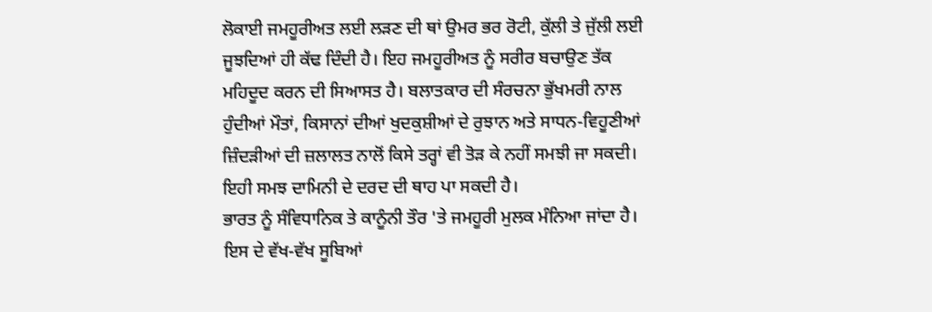ਲੋਕਾਈ ਜਮਹੂਰੀਅਤ ਲਈ ਲੜਣ ਦੀ ਥਾਂ ਉਮਰ ਭਰ ਰੋਟੀ, ਕੁੱਲੀ ਤੇ ਜੁੱਲੀ ਲਈ ਜੂਝਦਿਆਂ ਹੀ ਕੱਢ ਦਿੰਦੀ ਹੈ। ਇਹ ਜਮਹੂਰੀਅਤ ਨੂੰ ਸਰੀਰ ਬਚਾਉਣ ਤੱਕ ਮਹਿਦੂਦ ਕਰਨ ਦੀ ਸਿਆਸਤ ਹੈ। ਬਲਾਤਕਾਰ ਦੀ ਸੰਰਚਨਾ ਭੁੱਖਮਰੀ ਨਾਲ ਹੁੰਦੀਆਂ ਮੌਤਾਂ, ਕਿਸਾਨਾਂ ਦੀਆਂ ਖੁਦਕੁਸ਼ੀਆਂ ਦੇ ਰੁਝਾਨ ਅਤੇ ਸਾਧਨ-ਵਿਹੂਣੀਆਂ ਜ਼ਿੰਦੜੀਆਂ ਦੀ ਜ਼ਲਾਲਤ ਨਾਲੋਂ ਕਿਸੇ ਤਰ੍ਹਾਂ ਵੀ ਤੋੜ ਕੇ ਨਹੀਂ ਸਮਝੀ ਜਾ ਸਕਦੀ। ਇਹੀ ਸਮਝ ਦਾਮਿਨੀ ਦੇ ਦਰਦ ਦੀ ਥਾਹ ਪਾ ਸਕਦੀ ਹੈ।
ਭਾਰਤ ਨੂੰ ਸੰਵਿਧਾਨਿਕ ਤੇ ਕਾਨੂੰਨੀ ਤੌਰ 'ਤੇ ਜਮਹੂਰੀ ਮੁਲਕ ਮੰਨਿਆ ਜਾਂਦਾ ਹੈ। ਇਸ ਦੇ ਵੱਖ-ਵੱਖ ਸੂਬਿਆਂ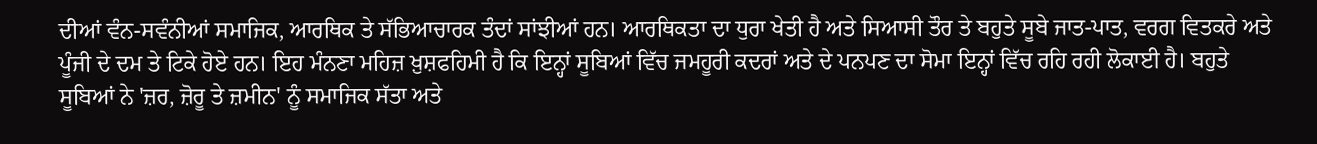ਦੀਆਂ ਵੰਨ-ਸਵੰਨੀਆਂ ਸਮਾਜਿਕ, ਆਰਥਿਕ ਤੇ ਸੱਭਿਆਚਾਰਕ ਤੰਦਾਂ ਸਾਂਝੀਆਂ ਹਨ। ਆਰਥਿਕਤਾ ਦਾ ਧੁਰਾ ਖੇਤੀ ਹੈ ਅਤੇ ਸਿਆਸੀ ਤੌਰ ਤੇ ਬਹੁਤੇ ਸੂਬੇ ਜਾਤ-ਪਾਤ, ਵਰਗ ਵਿਤਕਰੇ ਅਤੇ ਪੂੰਜੀ ਦੇ ਦਮ ਤੇ ਟਿਕੇ ਹੋਏ ਹਨ। ਇਹ ਮੰਨਣਾ ਮਹਿਜ਼ ਖ਼ੁਸ਼ਫਹਿਮੀ ਹੈ ਕਿ ਇਨ੍ਹਾਂ ਸੂਬਿਆਂ ਵਿੱਚ ਜਮਹੂਰੀ ਕਦਰਾਂ ਅਤੇ ਦੇ ਪਨਪਣ ਦਾ ਸੋਮਾ ਇਨ੍ਹਾਂ ਵਿੱਚ ਰਹਿ ਰਹੀ ਲੋਕਾਈ ਹੈ। ਬਹੁਤੇ ਸੂਬਿਆਂ ਨੇ 'ਜ਼ਰ, ਜ਼ੋਰੂ ਤੇ ਜ਼ਮੀਨ' ਨੂੰ ਸਮਾਜਿਕ ਸੱਤਾ ਅਤੇ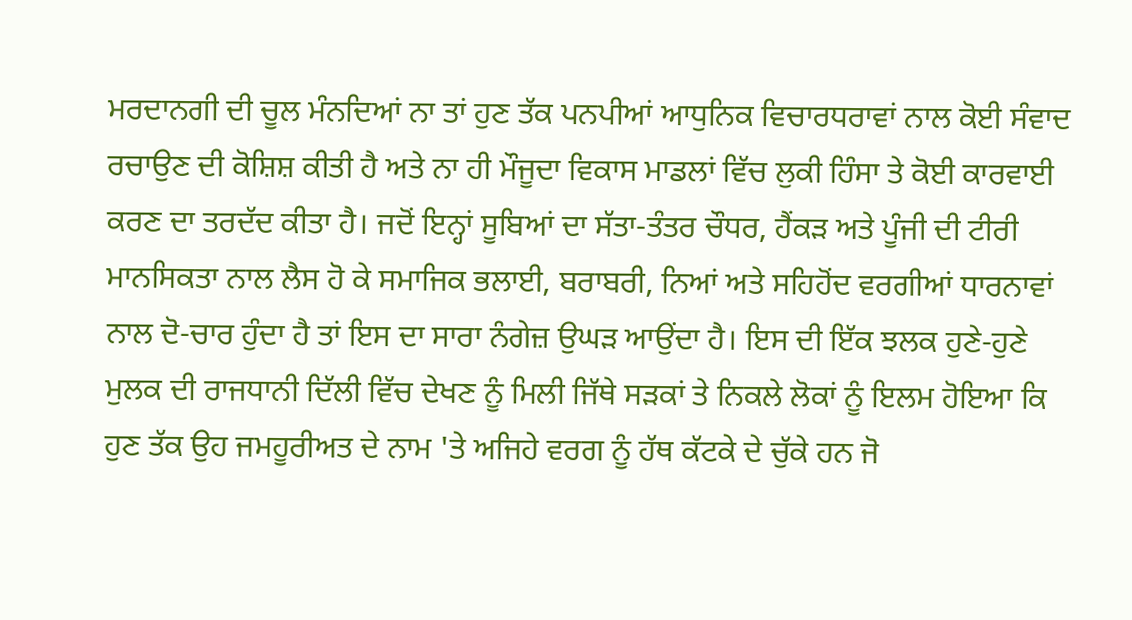ਮਰਦਾਨਗੀ ਦੀ ਚੂਲ ਮੰਨਦਿਆਂ ਨਾ ਤਾਂ ਹੁਣ ਤੱਕ ਪਨਪੀਆਂ ਆਧੁਨਿਕ ਵਿਚਾਰਧਰਾਵਾਂ ਨਾਲ ਕੋਈ ਸੰਵਾਦ ਰਚਾਉਣ ਦੀ ਕੋਸ਼ਿਸ਼ ਕੀਤੀ ਹੈ ਅਤੇ ਨਾ ਹੀ ਮੌਜੂਦਾ ਵਿਕਾਸ ਮਾਡਲਾਂ ਵਿੱਚ ਲੁਕੀ ਹਿੰਸਾ ਤੇ ਕੋਈ ਕਾਰਵਾਈ ਕਰਣ ਦਾ ਤਰਦੱਦ ਕੀਤਾ ਹੈ। ਜਦੋਂ ਇਨ੍ਹਾਂ ਸੂਬਿਆਂ ਦਾ ਸੱਤਾ-ਤੰਤਰ ਚੌਧਰ, ਹੈਂਕੜ ਅਤੇ ਪੂੰਜੀ ਦੀ ਟੀਰੀ ਮਾਨਸਿਕਤਾ ਨਾਲ ਲੈਸ ਹੋ ਕੇ ਸਮਾਜਿਕ ਭਲਾਈ, ਬਰਾਬਰੀ, ਨਿਆਂ ਅਤੇ ਸਹਿਹੋਂਦ ਵਰਗੀਆਂ ਧਾਰਨਾਵਾਂ ਨਾਲ ਦੋ-ਚਾਰ ਹੁੰਦਾ ਹੈ ਤਾਂ ਇਸ ਦਾ ਸਾਰਾ ਨੰਗੇਜ਼ ਉਘੜ ਆਉਂਦਾ ਹੈ। ਇਸ ਦੀ ਇੱਕ ਝਲਕ ਹੁਣੇ-ਹੁਣੇ ਮੁਲਕ ਦੀ ਰਾਜਧਾਨੀ ਦਿੱਲੀ ਵਿੱਚ ਦੇਖਣ ਨੂੰ ਮਿਲੀ ਜਿੱਥੇ ਸੜਕਾਂ ਤੇ ਨਿਕਲੇ ਲੋਕਾਂ ਨੂੰ ਇਲਮ ਹੋਇਆ ਕਿ ਹੁਣ ਤੱਕ ਉਹ ਜਮਹੂਰੀਅਤ ਦੇ ਨਾਮ 'ਤੇ ਅਜਿਹੇ ਵਰਗ ਨੂੰ ਹੱਥ ਕੱਟਕੇ ਦੇ ਚੁੱਕੇ ਹਨ ਜੋ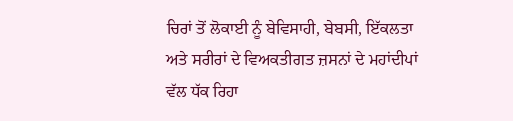ਚਿਰਾਂ ਤੋਂ ਲੋਕਾਈ ਨੂੰ ਬੇਵਿਸਾਹੀ, ਬੇਬਸੀ, ਇੱਕਲਤਾ ਅਤੇ ਸਰੀਰਾਂ ਦੇ ਵਿਅਕਤੀਗਤ ਜ਼ਸਨਾਂ ਦੇ ਮਹਾਂਦੀਪਾਂ ਵੱਲ ਧੱਕ ਰਿਹਾ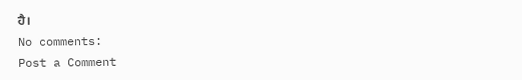ਹੈ।
No comments:
Post a Comment